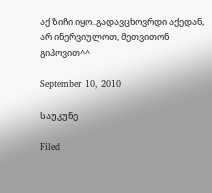აქ ზიჩი იყო..გადავცხოვრდი აქედან, არ ინერვიულოთ, მეთვითონ გიპოვით^^

September 10, 2010

საუკუნე

Filed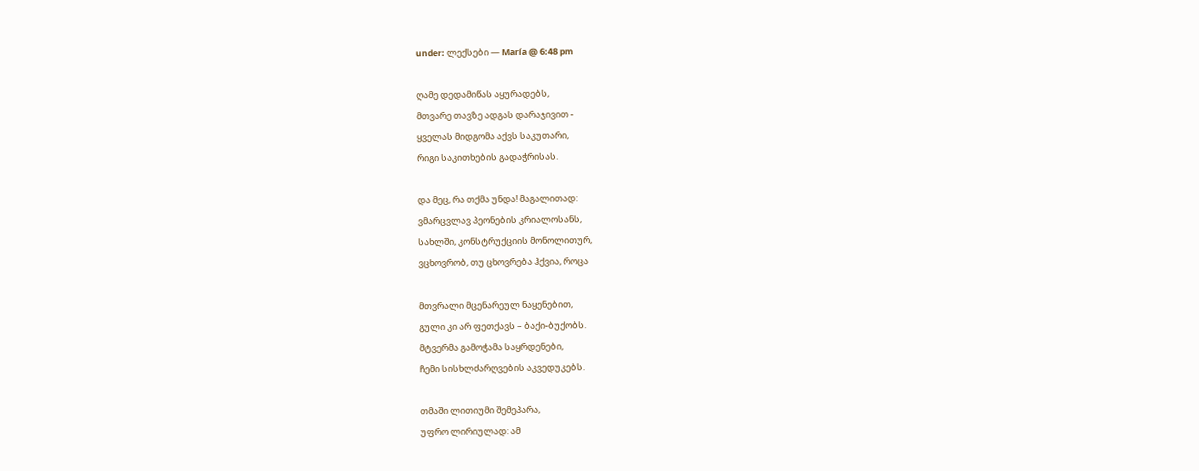under: ლექსები — María @ 6:48 pm

ღამე დედამიწას აყურადებს,
მთვარე თავზე ადგას დარაჯივით -
ყველას მიდგომა აქვს საკუთარი,
რიგი საკითხების გადაჭრისას.

და მეც, რა თქმა უნდა! მაგალითად:
ვმარცვლავ პეონების კრიალოსანს,
სახლში, კონსტრუქციის მონოლითურ,
ვცხოვრობ, თუ ცხოვრება ჰქვია, როცა

მთვრალი მცენარეულ ნაყენებით,
გული კი არ ფეთქავს – ბაქი-ბუქობს.
მტვერმა გამოჭამა საყრდენები,
ჩემი სისხლძარღვების აკვედუკებს.

თმაში ლითიუმი შემეპარა,
უფრო ლირიულად: ამ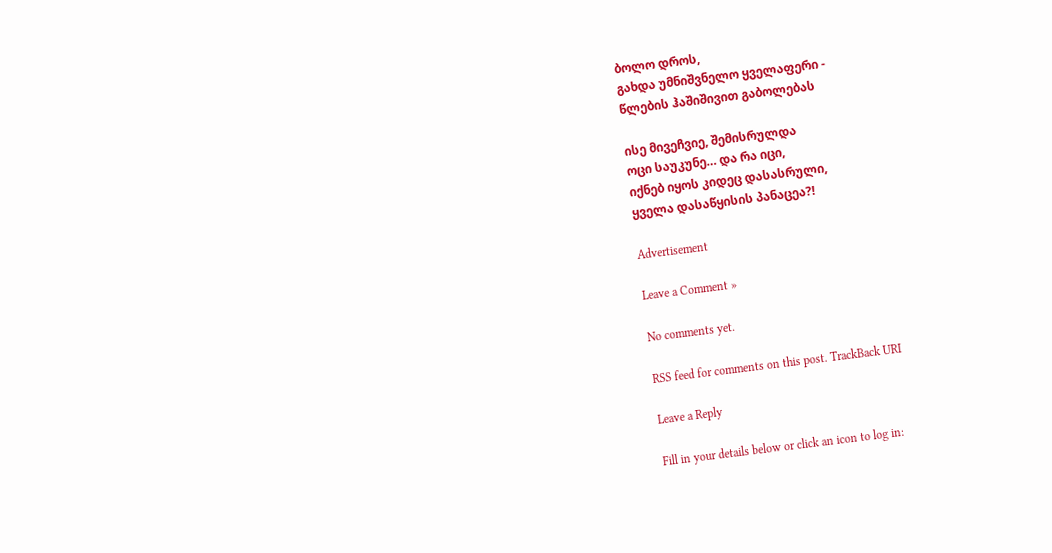ბოლო დროს,
გახდა უმნიშვნელო ყველაფერი -
წლების ჰაშიშივით გაბოლებას

ისე მივეჩვიე, შემისრულდა
ოცი საუკუნე… და რა იცი,
იქნებ იყოს კიდეც დასასრული,
ყველა დასაწყისის პანაცეა?!

Advertisement

Leave a Comment »

No comments yet.

RSS feed for comments on this post. TrackBack URI

Leave a Reply

Fill in your details below or click an icon to log in: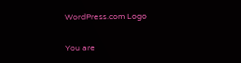WordPress.com Logo

You are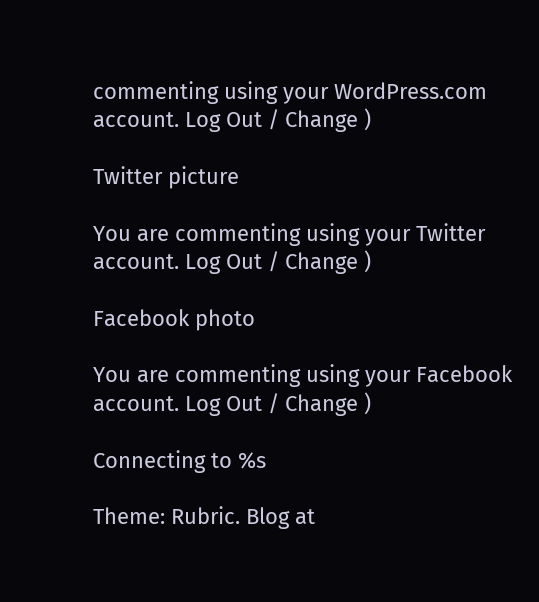commenting using your WordPress.com account. Log Out / Change )

Twitter picture

You are commenting using your Twitter account. Log Out / Change )

Facebook photo

You are commenting using your Facebook account. Log Out / Change )

Connecting to %s

Theme: Rubric. Blog at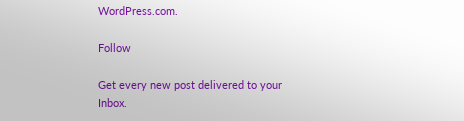WordPress.com.

Follow

Get every new post delivered to your Inbox.